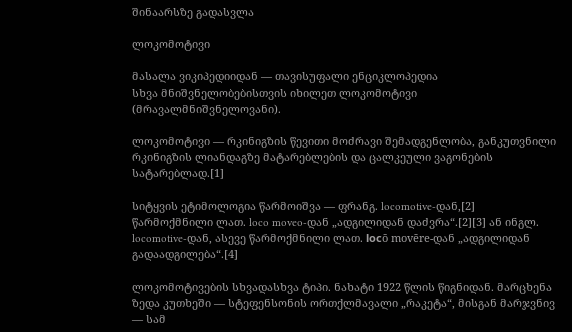შინაარსზე გადასვლა

ლოკომოტივი

მასალა ვიკიპედიიდან — თავისუფალი ენციკლოპედია
სხვა მნიშვნელობებისთვის იხილეთ ლოკომოტივი (მრავალმნიშვნელოვანი).

ლოკომოტივი — რკინიგზის წევითი მოძრავი შემადგენლობა, განკუთვნილი რკინიგზის ლიანდაგზე მატარებლების და ცალკეული ვაგონების სატარებლად.[1]

სიტყვის ეტიმოლოგია წარმოიშვა — ფრანგ. locomotive-დან,[2] წარმოქმნილი ლათ. loco moveo-დან „ადგილიდან დაძვრა“.[2][3] ან ინგლ. locomotive-დან, ასევე წარმოქმნილი ლათ. lосō movēre-დან „ადგილიდან გადაადგილება“.[4]

ლოკომოტივების სხვადასხვა ტიპი. ნახატი 1922 წლის წიგნიდან. მარცხენა ზედა კუთხეში — სტეფენსონის ორთქლმავალი „რაკეტა“, მისგან მარჯვნივ — სამ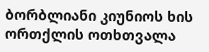ბორბლიანი კიუნიოს ხის ორთქლის ოთხთვალა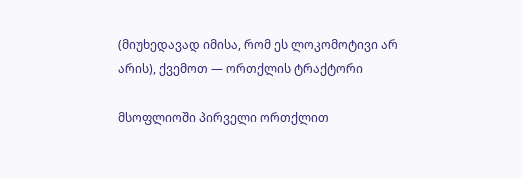(მიუხედავად იმისა, რომ ეს ლოკომოტივი არ არის), ქვემოთ — ორთქლის ტრაქტორი

მსოფლიოში პირველი ორთქლით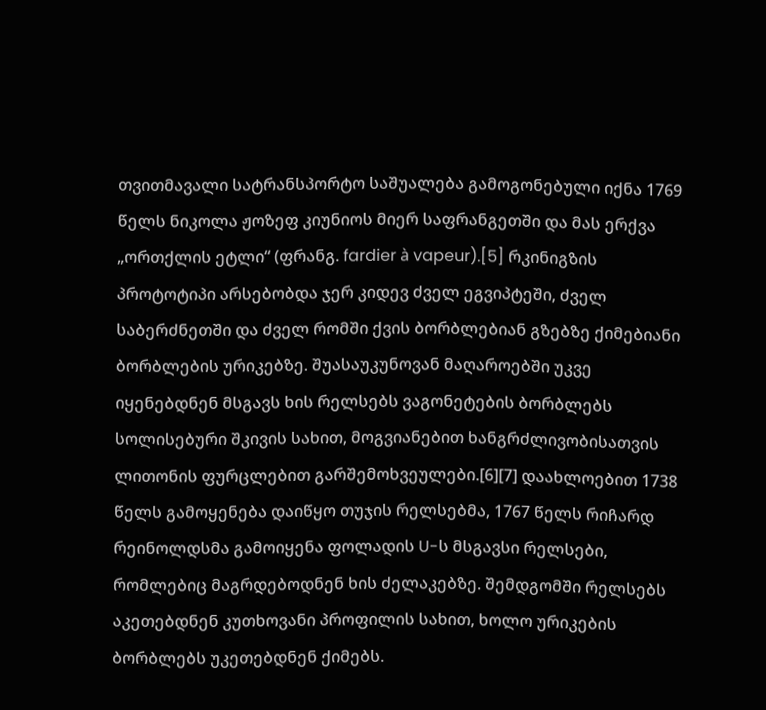თვითმავალი სატრანსპორტო საშუალება გამოგონებული იქნა 1769 წელს ნიკოლა ჟოზეფ კიუნიოს მიერ საფრანგეთში და მას ერქვა „ორთქლის ეტლი“ (ფრანგ. fardier à vapeur).[5] რკინიგზის პროტოტიპი არსებობდა ჯერ კიდევ ძველ ეგვიპტეში, ძველ საბერძნეთში და ძველ რომში ქვის ბორბლებიან გზებზე ქიმებიანი ბორბლების ურიკებზე. შუასაუკუნოვან მაღაროებში უკვე იყენებდნენ მსგავს ხის რელსებს ვაგონეტების ბორბლებს სოლისებური შკივის სახით, მოგვიანებით ხანგრძლივობისათვის ლითონის ფურცლებით გარშემოხვეულები.[6][7] დაახლოებით 1738 წელს გამოყენება დაიწყო თუჯის რელსებმა, 1767 წელს რიჩარდ რეინოლდსმა გამოიყენა ფოლადის U-ს მსგავსი რელსები, რომლებიც მაგრდებოდნენ ხის ძელაკებზე. შემდგომში რელსებს აკეთებდნენ კუთხოვანი პროფილის სახით, ხოლო ურიკების ბორბლებს უკეთებდნენ ქიმებს.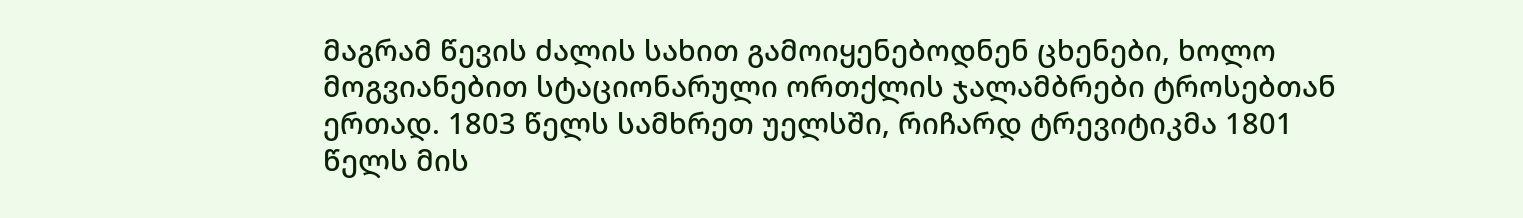მაგრამ წევის ძალის სახით გამოიყენებოდნენ ცხენები, ხოლო მოგვიანებით სტაციონარული ორთქლის ჯალამბრები ტროსებთან ერთად. 1803 წელს სამხრეთ უელსში, რიჩარდ ტრევიტიკმა 1801 წელს მის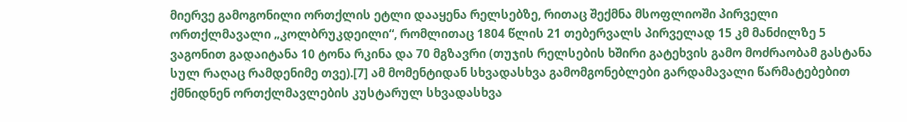მიერვე გამოგონილი ორთქლის ეტლი დააყენა რელსებზე, რითაც შექმნა მსოფლიოში პირველი ორთქლმავალი „კოლბრუკდეილი“, რომლითაც 1804 წლის 21 თებერვალს პირველად 15 კმ მანძილზე 5 ვაგონით გადაიტანა 10 ტონა რკინა და 70 მგზავრი (თუჯის რელსების ხშირი გატეხვის გამო მოძრაობამ გასტანა სულ რაღაც რამდენიმე თვე).[7] ამ მომენტიდან სხვადასხვა გამომგონებლები გარდამავალი წარმატებებით ქმნიდნენ ორთქლმავლების კუსტარულ სხვადასხვა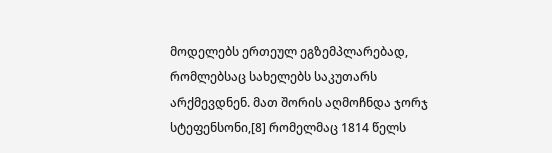მოდელებს ერთეულ ეგზემპლარებად, რომლებსაც სახელებს საკუთარს არქმევდნენ. მათ შორის აღმოჩნდა ჯორჯ სტეფენსონი,[8] რომელმაც 1814 წელს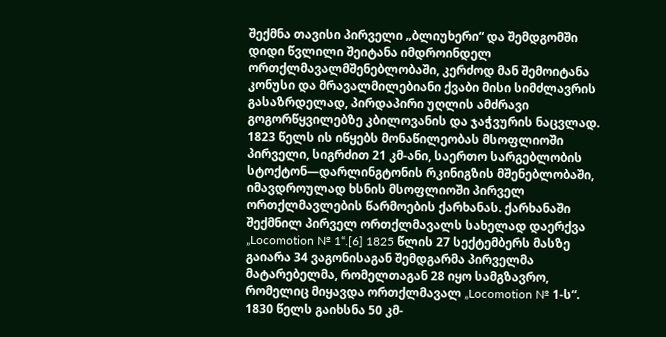შექმნა თავისი პირველი „ბლიუხერი“ და შემდგომში დიდი წვლილი შეიტანა იმდროინდელ ორთქლმავალმშენებლობაში, კერძოდ მან შემოიტანა კონუსი და მრავალმილებიანი ქვაბი მისი სიმძლავრის გასაზრდელად, პირდაპირი უღლის ამძრავი გოგორწყვილებზე კბილოვანის და ჯაჭვურის ნაცვლად. 1823 წელს ის იწყებს მონაწილეობას მსოფლიოში პირველი, სიგრძით 21 კმ-ანი, საერთო სარგებლობის სტოქტონ—დარლინგტონის რკინიგზის მშენებლობაში, იმავდროულად ხსნის მსოფლიოში პირველ ორთქლმავლების წარმოების ქარხანას. ქარხანაში შექმნილ პირველ ორთქლმავალს სახელად დაერქვა „Locomotion № 1“.[6] 1825 წლის 27 სექტემბერს მასზე გაიარა 34 ვაგონისაგან შემდგარმა პირველმა მატარებელმა, რომელთაგან 28 იყო სამგზავრო, რომელიც მიყავდა ორთქლმავალ „Locomotion № 1-ს“. 1830 წელს გაიხსნა 50 კმ-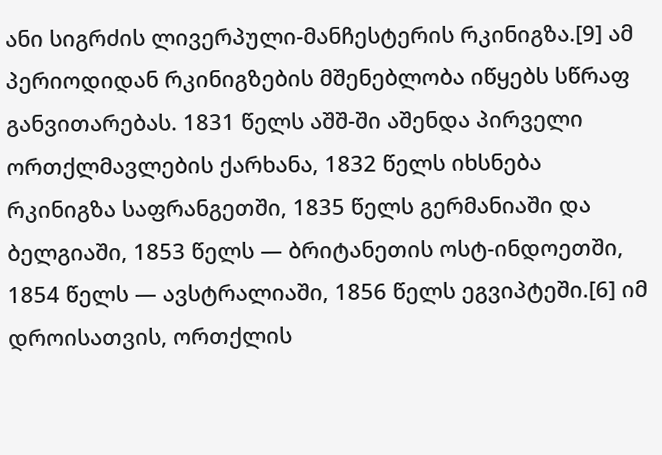ანი სიგრძის ლივერპული-მანჩესტერის რკინიგზა.[9] ამ პერიოდიდან რკინიგზების მშენებლობა იწყებს სწრაფ განვითარებას. 1831 წელს აშშ-ში აშენდა პირველი ორთქლმავლების ქარხანა, 1832 წელს იხსნება რკინიგზა საფრანგეთში, 1835 წელს გერმანიაში და ბელგიაში, 1853 წელს — ბრიტანეთის ოსტ-ინდოეთში, 1854 წელს — ავსტრალიაში, 1856 წელს ეგვიპტეში.[6] იმ დროისათვის, ორთქლის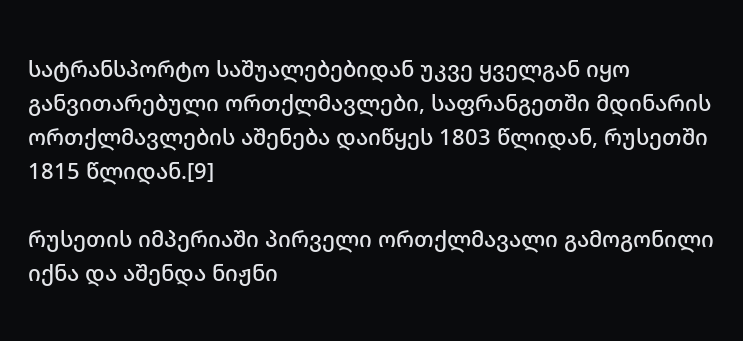სატრანსპორტო საშუალებებიდან უკვე ყველგან იყო განვითარებული ორთქლმავლები, საფრანგეთში მდინარის ორთქლმავლების აშენება დაიწყეს 1803 წლიდან, რუსეთში 1815 წლიდან.[9]

რუსეთის იმპერიაში პირველი ორთქლმავალი გამოგონილი იქნა და აშენდა ნიჟნი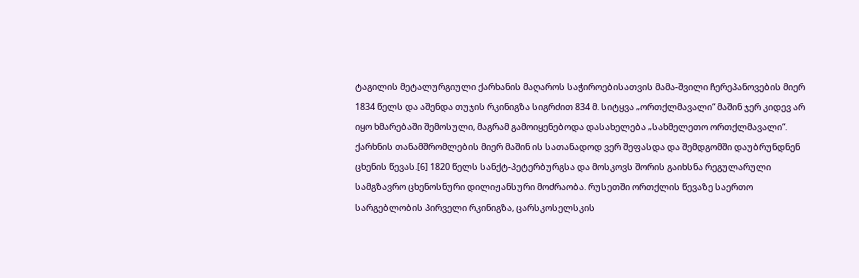ტაგილის მეტალურგიული ქარხანის მაღაროს საჭიროებისათვის მამა-შვილი ჩერეპანოვების მიერ 1834 წელს და აშენდა თუჯის რკინიგზა სიგრძით 834 მ. სიტყვა „ორთქლმავალი“ მაშინ ჯერ კიდევ არ იყო ხმარებაში შემოსული, მაგრამ გამოიყენებოდა დასახელება „სახმელეთო ორთქლმავალი“. ქარხნის თანამშრომლების მიერ მაშინ ის სათანადოდ ვერ შეფასდა და შემდგომში დაუბრუნდნენ ცხენის წევას.[6] 1820 წელს სანქტ-პეტერბურგსა და მოსკოვს შორის გაიხსნა რეგულარული სამგზავრო ცხენოსნური დილიჟანსური მოძრაობა. რუსეთში ორთქლის წევაზე საერთო სარგებლობის პირველი რკინიგზა, ცარსკოსელსკის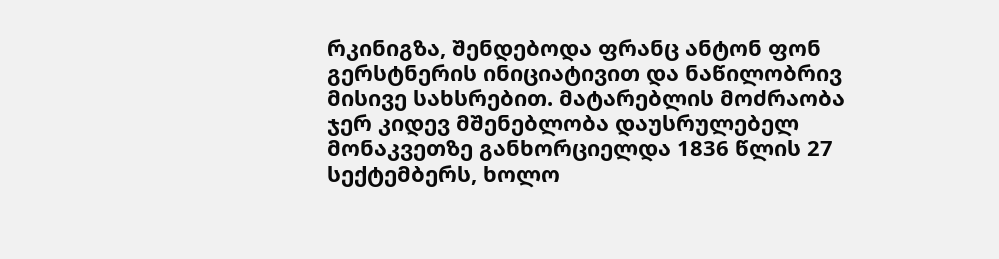რკინიგზა, შენდებოდა ფრანც ანტონ ფონ გერსტნერის ინიციატივით და ნაწილობრივ მისივე სახსრებით. მატარებლის მოძრაობა ჯერ კიდევ მშენებლობა დაუსრულებელ მონაკვეთზე განხორციელდა 1836 წლის 27 სექტემბერს, ხოლო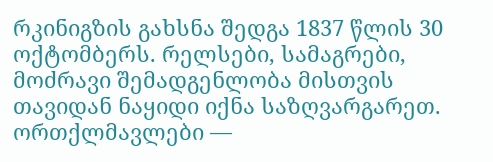რკინიგზის გახსნა შედგა 1837 წლის 30 ოქტომბერს. რელსები, სამაგრები, მოძრავი შემადგენლობა მისთვის თავიდან ნაყიდი იქნა საზღვარგარეთ. ორთქლმავლები —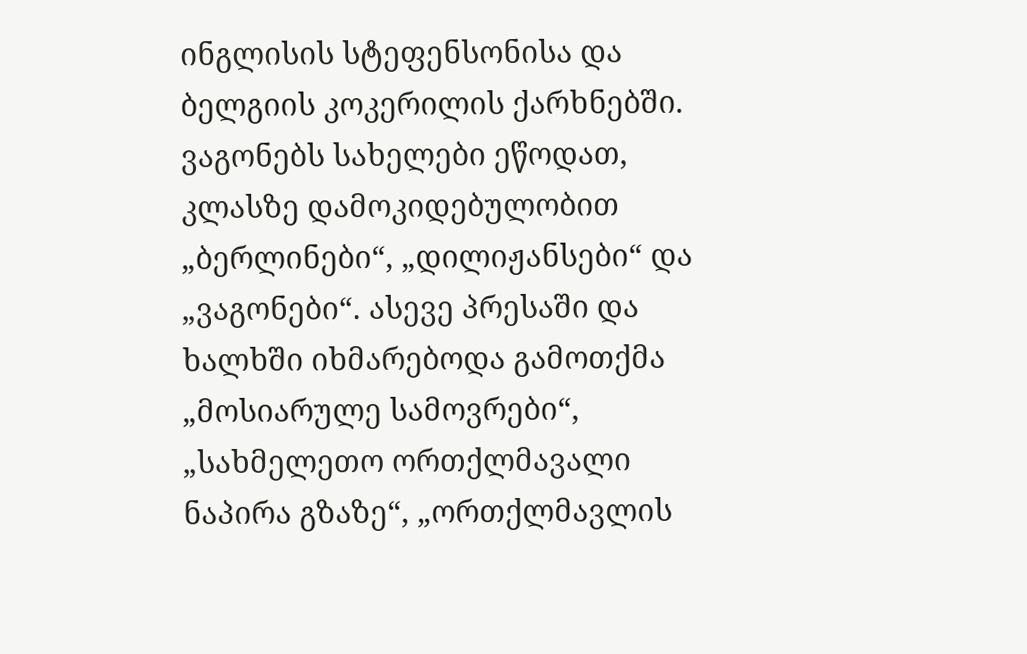ინგლისის სტეფენსონისა და ბელგიის კოკერილის ქარხნებში. ვაგონებს სახელები ეწოდათ, კლასზე დამოკიდებულობით „ბერლინები“, „დილიჟანსები“ და „ვაგონები“. ასევე პრესაში და ხალხში იხმარებოდა გამოთქმა „მოსიარულე სამოვრები“, „სახმელეთო ორთქლმავალი ნაპირა გზაზე“, „ორთქლმავლის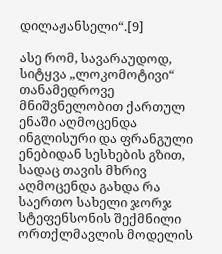დილაჟანსელი“.[9]

ასე რომ, სავარაუდოდ, სიტყვა „ლოკომოტივი“ თანამედროვე მნიშვნელობით ქართულ ენაში აღმოცენდა ინგლისური და ფრანგული ენებიდან სესხების გზით, სადაც თავის მხრივ აღმოცენდა გახდა რა საერთო სახელი ჯორჯ სტეფენსონის შექმნილი ორთქლმავლის მოდელის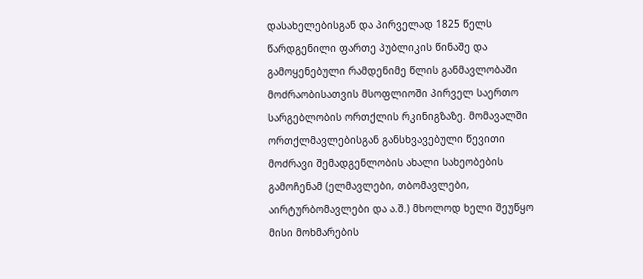დასახელებისგან და პირველად 1825 წელს წარდგენილი ფართე პუბლიკის წინაშე და გამოყენებული რამდენიმე წლის განმავლობაში მოძრაობისათვის მსოფლიოში პირველ საერთო სარგებლობის ორთქლის რკინიგზაზე. მომავალში ორთქლმავლებისგან განსხვავებული წევითი მოძრავი შემადგენლობის ახალი სახეობების გამოჩენამ (ელმავლები, თბომავლები, აირტურბომავლები და ა.შ.) მხოლოდ ხელი შეუწყო მისი მოხმარების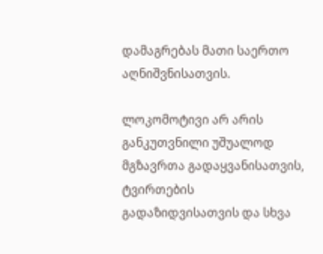დამაგრებას მათი საერთო აღნიშვნისათვის.

ლოკომოტივი არ არის განკუთვნილი უშუალოდ მგზავრთა გადაყვანისათვის, ტვირთების გადაზიდვისათვის და სხვა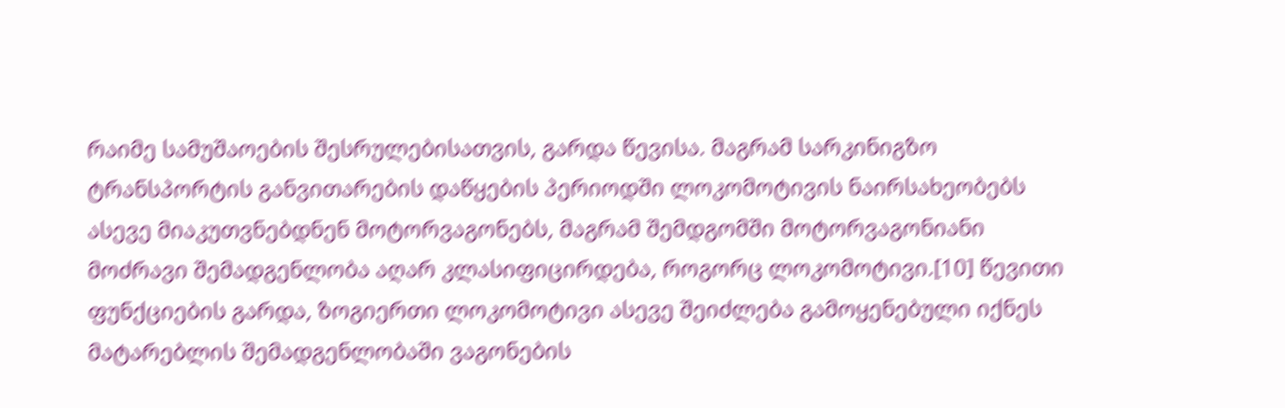რაიმე სამუშაოების შესრულებისათვის, გარდა წევისა. მაგრამ სარკინიგზო ტრანსპორტის განვითარების დაწყების პერიოდში ლოკომოტივის ნაირსახეობებს ასევე მიაკუთვნებდნენ მოტორვაგონებს, მაგრამ შემდგომში მოტორვაგონიანი მოძრავი შემადგენლობა აღარ კლასიფიცირდება, როგორც ლოკომოტივი.[10] წევითი ფუნქციების გარდა, ზოგიერთი ლოკომოტივი ასევე შეიძლება გამოყენებული იქნეს მატარებლის შემადგენლობაში ვაგონების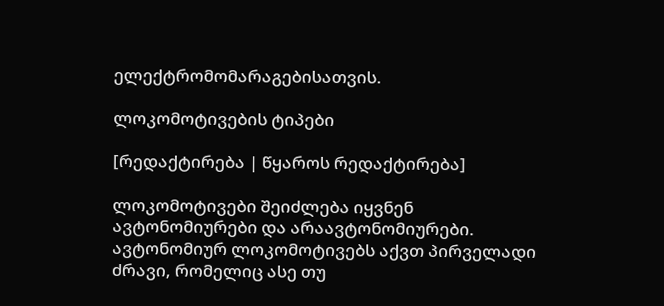ელექტრომომარაგებისათვის.

ლოკომოტივების ტიპები

[რედაქტირება | წყაროს რედაქტირება]

ლოკომოტივები შეიძლება იყვნენ ავტონომიურები და არაავტონომიურები. ავტონომიურ ლოკომოტივებს აქვთ პირველადი ძრავი, რომელიც ასე თუ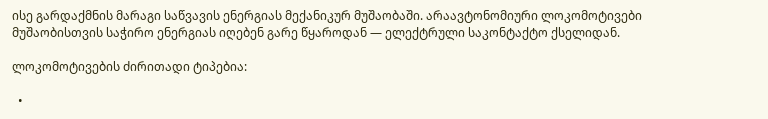ისე გარდაქმნის მარაგი საწვავის ენერგიას მექანიკურ მუშაობაში. არაავტონომიური ლოკომოტივები მუშაობისთვის საჭირო ენერგიას იღებენ გარე წყაროდან — ელექტრული საკონტაქტო ქსელიდან.

ლოკომოტივების ძირითადი ტიპებია:

  •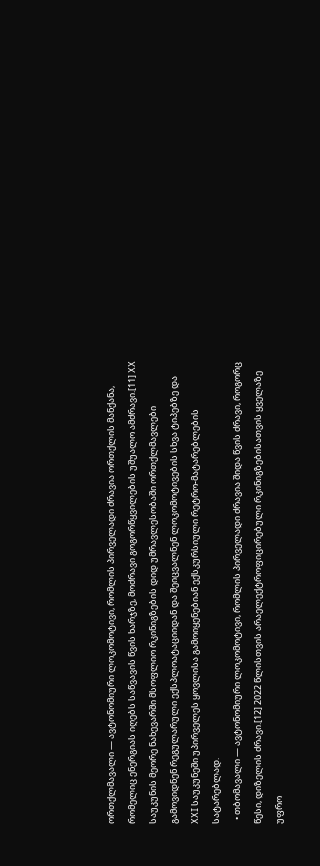ორთქლმავალი — ავტონომიური ლოკომოტივი, რომლის პირველადი ძრავია ორთქლის მანქანა, რომელიც ენერგიას იღებს საწვავის წვის ხარჯზე, მოძრავი გოგორწყვილების უშუალო ამძრავი.[11] XX საუკუნის მეორე ნახევარში მსოფლიო რკინიგზების დიდ უმრავლესობაში ორთქლმავლები გამოვიდნენ რეგულარული ექსპლოატაციიდან და შეიცვალნენ ლოკომოტივების სხვა ტიპებზე და XXI საუკუნეში უპირველეს ყოვლისა გამოიყენებიან ექსკურსიული რეტრო-მატარებლების სატარებლად.
  • თბომავალი — ავტონომიური ლოკომოტივი, რომლის პირველადი ძრავია შიდა წვის ძრავი, როგორც წესი, დიზელის ძრავი.[12] 2022 წლისთვის არაელექტროფიცირებული რკინიგზებისათვის ყველაზე უფრო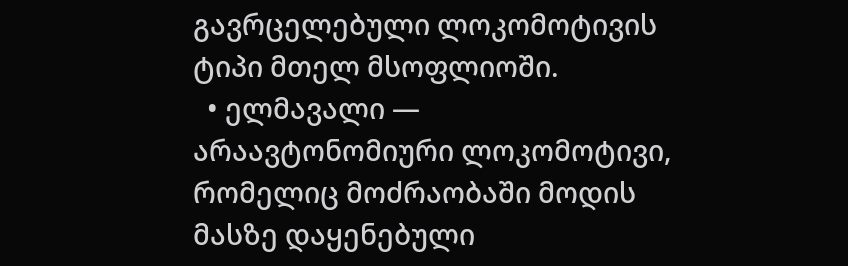გავრცელებული ლოკომოტივის ტიპი მთელ მსოფლიოში.
  • ელმავალი — არაავტონომიური ლოკომოტივი, რომელიც მოძრაობაში მოდის მასზე დაყენებული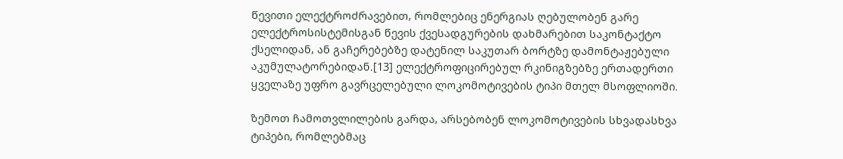წევითი ელექტროძრავებით, რომლებიც ენერგიას ღებულობენ გარე ელექტროსისტემისგან წევის ქვესადგურების დახმარებით საკონტაქტო ქსელიდან, ან გაჩერებებზე დატენილ საკუთარ ბორტზე დამონტაჟებული აკუმულატორებიდან.[13] ელექტროფიცირებულ რკინიგზებზე ერთადერთი ყველაზე უფრო გავრცელებული ლოკომოტივების ტიპი მთელ მსოფლიოში.

ზემოთ ჩამოთვლილების გარდა, არსებობენ ლოკომოტივების სხვადასხვა ტიპები, რომლებმაც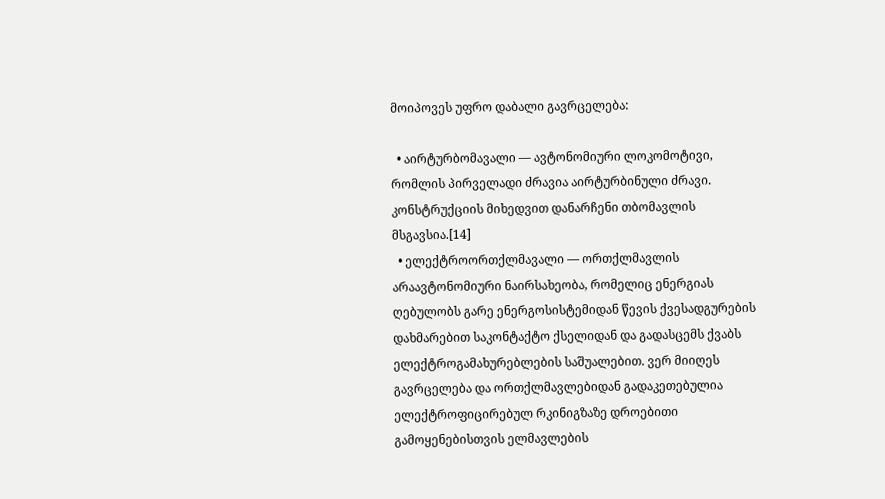მოიპოვეს უფრო დაბალი გავრცელება:

  • აირტურბომავალი — ავტონომიური ლოკომოტივი, რომლის პირველადი ძრავია აირტურბინული ძრავი. კონსტრუქციის მიხედვით დანარჩენი თბომავლის მსგავსია.[14]
  • ელექტროორთქლმავალი — ორთქლმავლის არაავტონომიური ნაირსახეობა, რომელიც ენერგიას ღებულობს გარე ენერგოსისტემიდან წევის ქვესადგურების დახმარებით საკონტაქტო ქსელიდან და გადასცემს ქვაბს ელექტროგამახურებლების საშუალებით. ვერ მიიღეს გავრცელება და ორთქლმავლებიდან გადაკეთებულია ელექტროფიცირებულ რკინიგზაზე დროებითი გამოყენებისთვის ელმავლების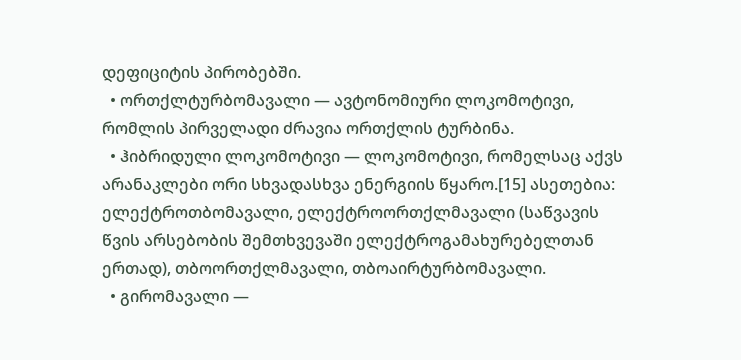დეფიციტის პირობებში.
  • ორთქლტურბომავალი — ავტონომიური ლოკომოტივი, რომლის პირველადი ძრავია ორთქლის ტურბინა.
  • ჰიბრიდული ლოკომოტივი — ლოკომოტივი, რომელსაც აქვს არანაკლები ორი სხვადასხვა ენერგიის წყარო.[15] ასეთებია: ელექტროთბომავალი, ელექტროორთქლმავალი (საწვავის წვის არსებობის შემთხვევაში ელექტროგამახურებელთან ერთად), თბოორთქლმავალი, თბოაირტურბომავალი.
  • გირომავალი —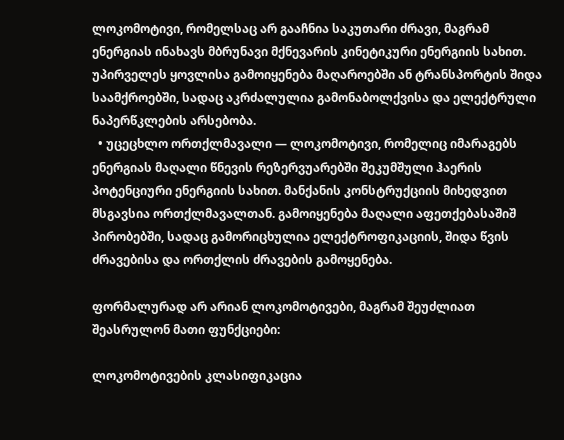ლოკომოტივი, რომელსაც არ გააჩნია საკუთარი ძრავი, მაგრამ ენერგიას ინახავს მბრუნავი მქნევარის კინეტიკური ენერგიის სახით. უპირველეს ყოვლისა გამოიყენება მაღაროებში ან ტრანსპორტის შიდა საამქროებში, სადაც აკრძალულია გამონაბოლქვისა და ელექტრული ნაპერწკლების არსებობა.
  • უცეცხლო ორთქლმავალი — ლოკომოტივი, რომელიც იმარაგებს ენერგიას მაღალი წნევის რეზერვუარებში შეკუმშული ჰაერის პოტენციური ენერგიის სახით. მანქანის კონსტრუქციის მიხედვით მსგავსია ორთქლმავალთან. გამოიყენება მაღალი აფეთქებასაშიშ პირობებში, სადაც გამორიცხულია ელექტროფიკაციის, შიდა წვის ძრავებისა და ორთქლის ძრავების გამოყენება.

ფორმალურად არ არიან ლოკომოტივები, მაგრამ შეუძლიათ შეასრულონ მათი ფუნქციები:

ლოკომოტივების კლასიფიკაცია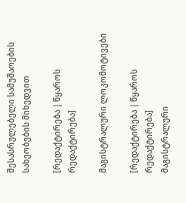შესასრულებელი სამუშაოების სახეობების მიხედვით

[რედაქტირება | წყაროს რედაქტირება]

მაგისტრალური ლოკომოტივები

[რედაქტირება | წყაროს რედაქტირება]
მაგისტრალური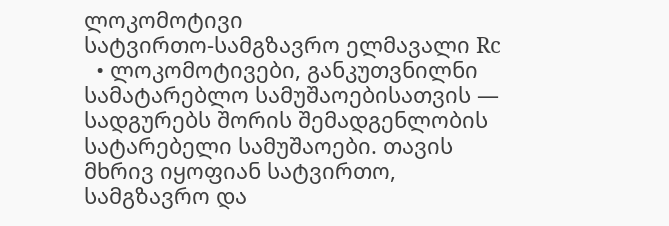ლოკომოტივი
სატვირთო-სამგზავრო ელმავალი Rc
  • ლოკომოტივები, განკუთვნილნი სამატარებლო სამუშაოებისათვის — სადგურებს შორის შემადგენლობის სატარებელი სამუშაოები. თავის მხრივ იყოფიან სატვირთო, სამგზავრო და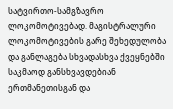სატვირთო-სამგზავრო ლოკომოტივებად. მაგისტრალური ლოკომოტივების გარე შეხედულობა და განლაგება სხვადასხვა ქვეყნებში საკმაოდ განსხვავდებიან ერთმანეთისგან და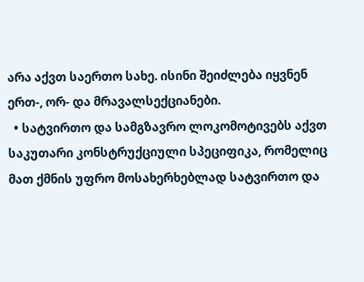არა აქვთ საერთო სახე. ისინი შეიძლება იყვნენ ერთ-, ორ- და მრავალსექციანები.
  • სატვირთო და სამგზავრო ლოკომოტივებს აქვთ საკუთარი კონსტრუქციული სპეციფიკა, რომელიც მათ ქმნის უფრო მოსახერხებლად სატვირთო და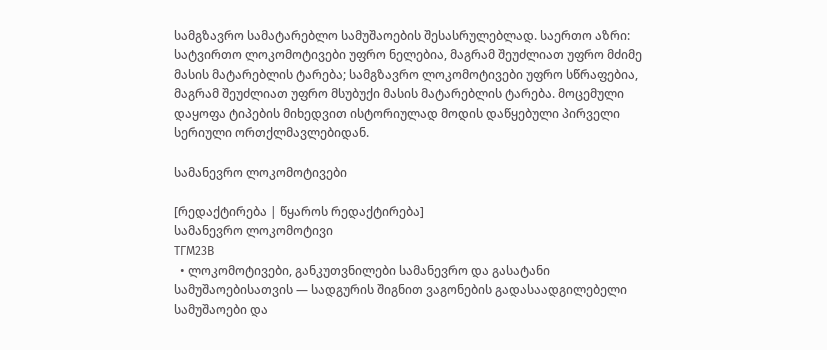სამგზავრო სამატარებლო სამუშაოების შესასრულებლად. საერთო აზრი: სატვირთო ლოკომოტივები უფრო ნელებია, მაგრამ შეუძლიათ უფრო მძიმე მასის მატარებლის ტარება; სამგზავრო ლოკომოტივები უფრო სწრაფებია, მაგრამ შეუძლიათ უფრო მსუბუქი მასის მატარებლის ტარება. მოცემული დაყოფა ტიპების მიხედვით ისტორიულად მოდის დაწყებული პირველი სერიული ორთქლმავლებიდან.

სამანევრო ლოკომოტივები

[რედაქტირება | წყაროს რედაქტირება]
სამანევრო ლოკომოტივი
ТГМ23В
  • ლოკომოტივები, განკუთვნილები სამანევრო და გასატანი სამუშაოებისათვის — სადგურის შიგნით ვაგონების გადასაადგილებელი სამუშაოები და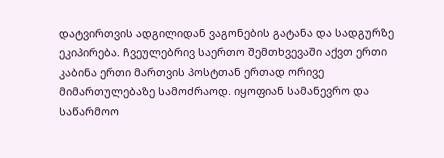დატვირთვის ადგილიდან ვაგონების გატანა და სადგურზე ეკიპირება. ჩვეულებრივ საერთო შემთხვევაში აქვთ ერთი კაბინა ერთი მართვის პოსტთან ერთად ორივე მიმართულებაზე სამოძრაოდ. იყოფიან სამანევრო და საწარმოო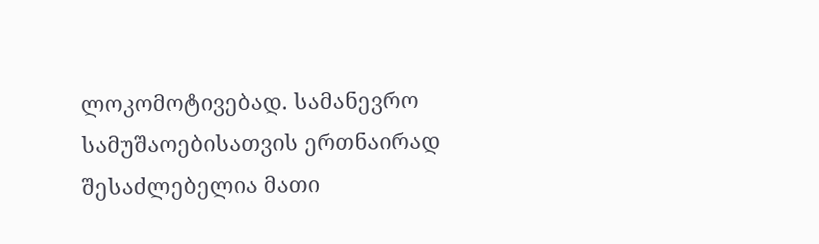ლოკომოტივებად. სამანევრო სამუშაოებისათვის ერთნაირად შესაძლებელია მათი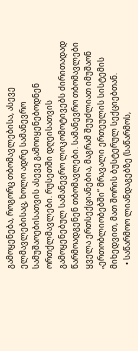გამოყენება, როგორც თბომავლებისა, ასევე ელმავლებისაც, ხოლო ადრე სამანევრო სამუშაოებისათვის ასევე გამოიყენებოდნენ ორთქლმავლები. რუსეთში დღეისათვის გამოყენებულ სამანევრო ლოკომოტივებს ძირითადად წარმოადგენენ თბომავლები. სამანევრო თბომავლები ყველა ერთსექციანებია, მაგრამ შეუძლიათ იმუშაონ „ერთობლიობებში“ მრავალი ერთეულის სისტემის მიხედვით, მათ შორის ბუსტერულ სექციებთან.
  • საწარმოო ლიანდაგებზე (საწარმოს,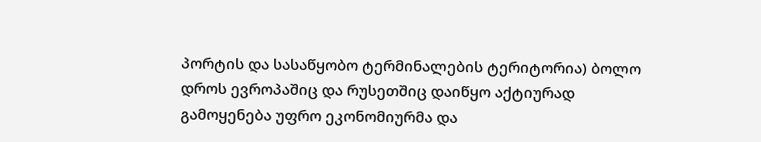პორტის და სასაწყობო ტერმინალების ტერიტორია) ბოლო დროს ევროპაშიც და რუსეთშიც დაიწყო აქტიურად გამოყენება უფრო ეკონომიურმა და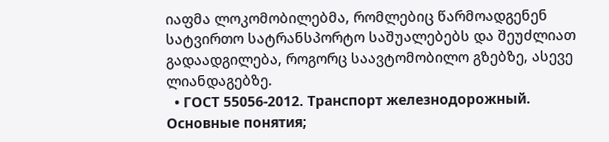იაფმა ლოკომობილებმა, რომლებიც წარმოადგენენ სატვირთო სატრანსპორტო საშუალებებს და შეუძლიათ გადაადგილება, როგორც საავტომობილო გზებზე, ასევე ლიანდაგებზე.
  • ГОСТ 55056-2012. Транспорт железнодорожный. Основные понятия;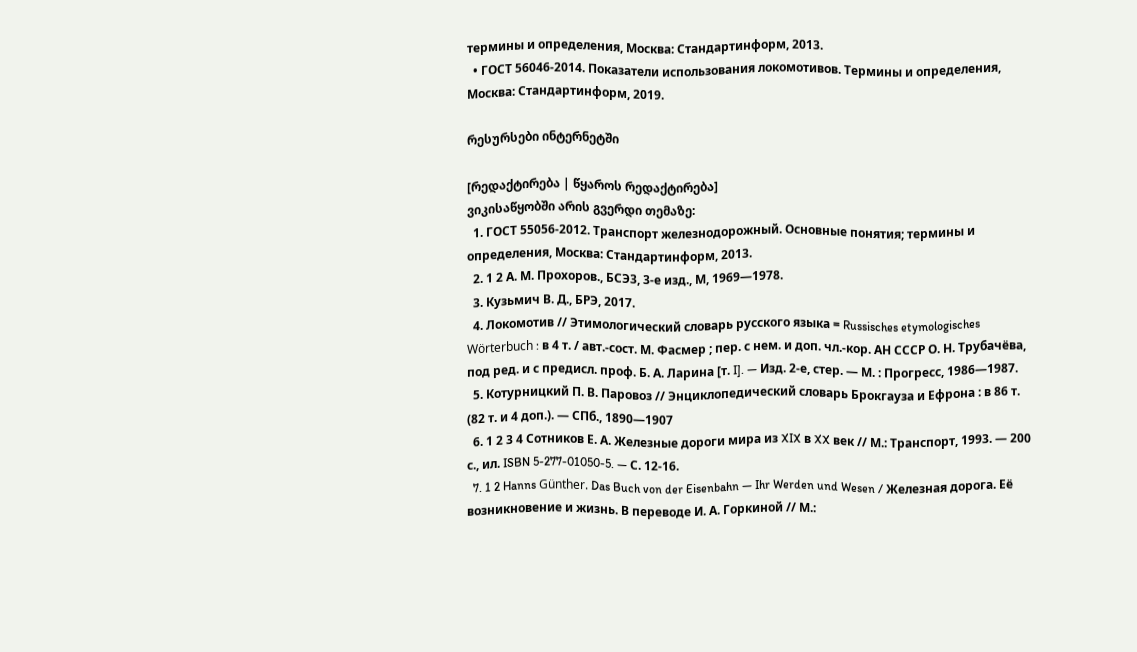термины и определения, Москва: Стандартинформ, 2013.
  • ГОСТ 56046-2014. Показатели использования локомотивов. Термины и определения, Москва: Стандартинформ, 2019.

რესურსები ინტერნეტში

[რედაქტირება | წყაროს რედაქტირება]
ვიკისაწყობში არის გვერდი თემაზე:
  1. ГОСТ 55056-2012. Транспорт железнодорожный. Основные понятия; термины и определения, Москва: Стандартинформ, 2013.
  2. 1 2 А. М. Прохоров., БСЭ3, 3-е изд., М, 1969—1978.
  3. Кузьмич В. Д., БРЭ, 2017.
  4. Локомотив // Этимологический словарь русского языка = Russisches etymologisches Wörterbuch : в 4 т. / авт.-сост. М. Фасмер ; пер. с нем. и доп. чл.‑кор. АН СССР О. Н. Трубачёва, под ред. и с предисл. проф. Б. А. Ларина [т. I]. — Изд. 2-е, стер. — М. : Прогресс, 1986—1987.
  5. Котурницкий П. В. Паровоз // Энциклопедический словарь Брокгауза и Ефрона : в 86 т. (82 т. и 4 доп.). — СПб., 1890—1907
  6. 1 2 3 4 Сотников Е. А. Железные дороги мира из XIX в XX век // М.: Транспорт, 1993. — 200 с., ил. ISBN 5-277-01050-5. — С. 12-16.
  7. 1 2 Hanns Günther. Das Buch von der Eisenbahn — Ihr Werden und Wesen / Железная дорога. Её возникновение и жизнь. В переводе И. А. Горкиной // М.: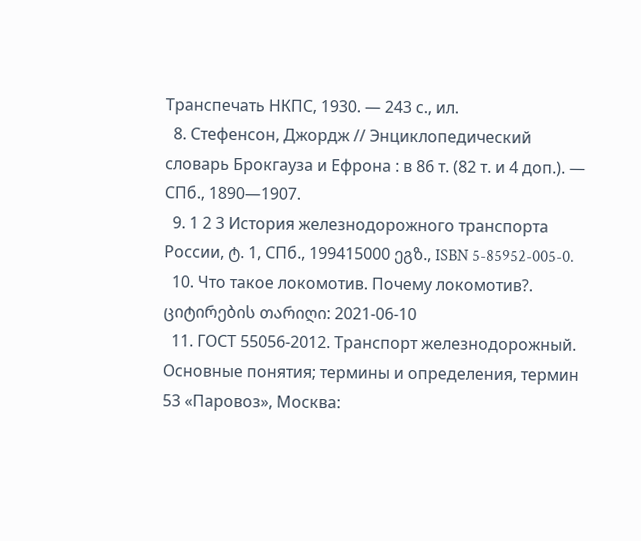Транспечать НКПС, 1930. — 243 с., ил.
  8. Стефенсон, Джордж // Энциклопедический словарь Брокгауза и Ефрона : в 86 т. (82 т. и 4 доп.). — СПб., 1890—1907.
  9. 1 2 3 История железнодорожного транспорта России, ტ. 1, СПб., 199415000 ეგზ., ISBN 5-85952-005-0.
  10. Что такое локомотив. Почему локомотив?. ციტირების თარიღი: 2021-06-10
  11. ГОСТ 55056-2012. Транспорт железнодорожный. Основные понятия; термины и определения, термин 53 «Паровоз», Москва: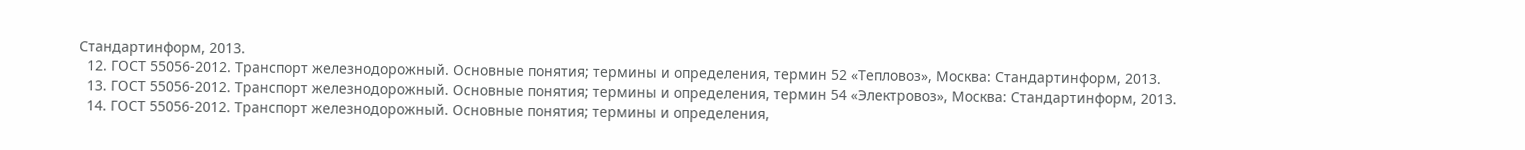Стандартинформ, 2013.
  12. ГОСТ 55056-2012. Транспорт железнодорожный. Основные понятия; термины и определения, термин 52 «Тепловоз», Москва: Стандартинформ, 2013.
  13. ГОСТ 55056-2012. Транспорт железнодорожный. Основные понятия; термины и определения, термин 54 «Электровоз», Москва: Стандартинформ, 2013.
  14. ГОСТ 55056-2012. Транспорт железнодорожный. Основные понятия; термины и определения,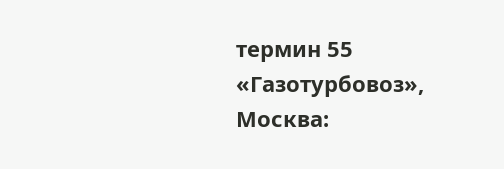термин 55 «Газотурбовоз», Москва: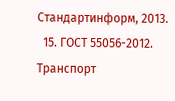Стандартинформ, 2013.
  15. ГОСТ 55056-2012. Транспорт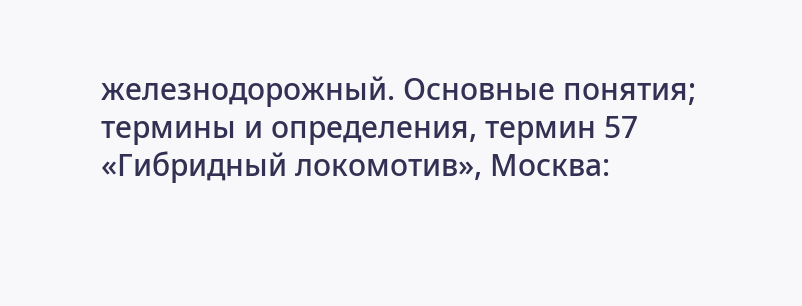железнодорожный. Основные понятия; термины и определения, термин 57 «Гибридный локомотив», Москва: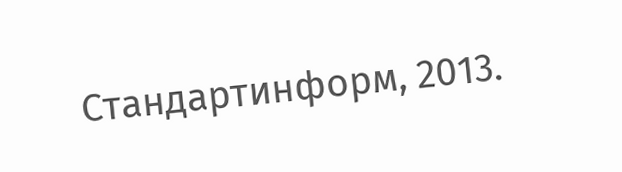Стандартинформ, 2013.